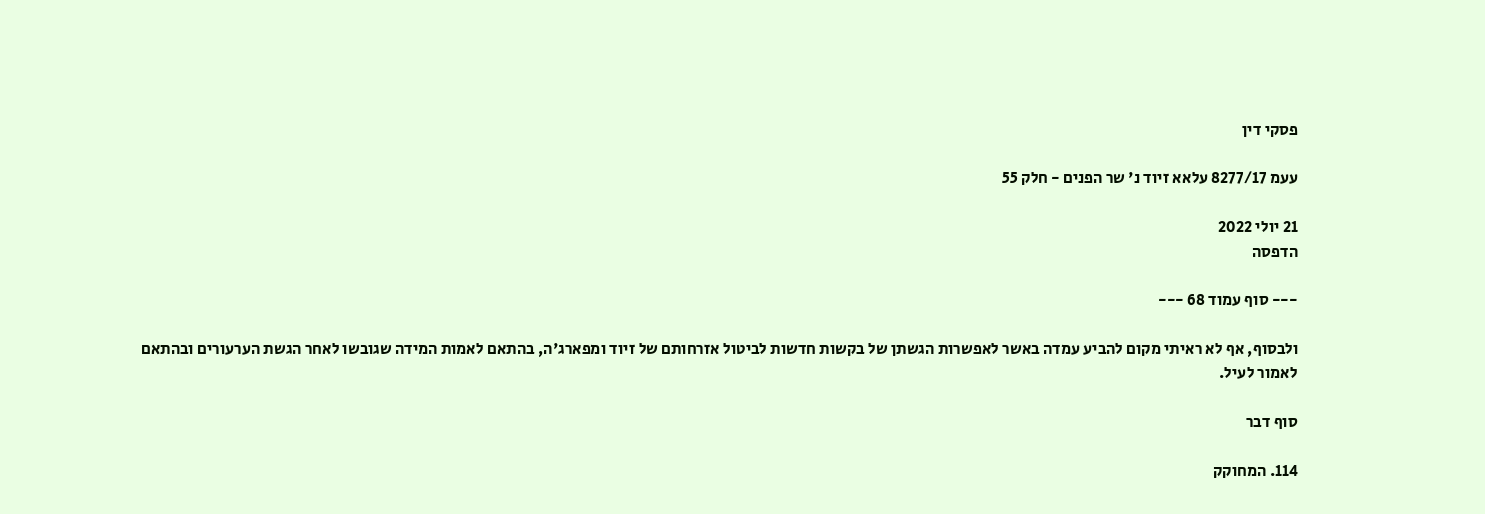פסקי דין

עעמ 8277/17 עלאא זיוד נ' שר הפנים - חלק 55

21 יולי 2022
הדפסה

--- סוף עמוד 68 ---

ולבסוף, אף לא ראיתי מקום להביע עמדה באשר לאפשרות הגשתן של בקשות חדשות לביטול אזרחותם של זיוד ומפארג'ה, בהתאם לאמות המידה שגובשו לאחר הגשת הערעורים ובהתאם לאמור לעיל.

סוף דבר

114. המחוקק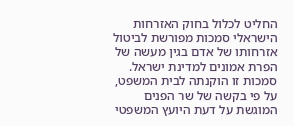החליט לכלול בחוק האזרחות הישראלי סמכות מפורשת לביטול אזרחותו של אדם בגין מעשה של הפרת אמונים למדינת ישראל. סמכות זו הוקנתה לבית המשפט, על פי בקשה של שר הפנים המוגשת על דעת היועץ המשפטי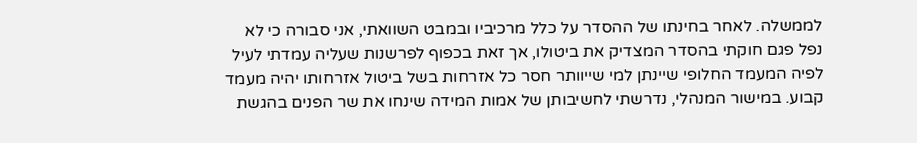לממשלה. לאחר בחינתו של ההסדר על כלל מרכיביו ובמבט השוואתי, אני סבורה כי לא נפל פגם חוקתי בהסדר המצדיק את ביטולו, אך זאת בכפוף לפרשנות שעליה עמדתי לעיל לפיה המעמד החלופי שיינתן למי שייוותר חסר כל אזרחות בשל ביטול אזרחותו יהיה מעמד קבוע. במישור המנהלי, נדרשתי לחשיבותן של אמות המידה שינחו את שר הפנים בהגשת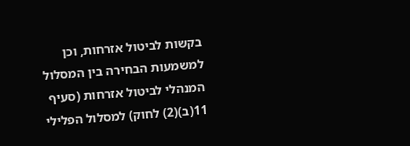בקשות לביטול אזרחות, וכן למשמעות הבחירה בין המסלול המנהלי לביטול אזרחות (סעיף 11(ב)(2) לחוק) למסלול הפלילי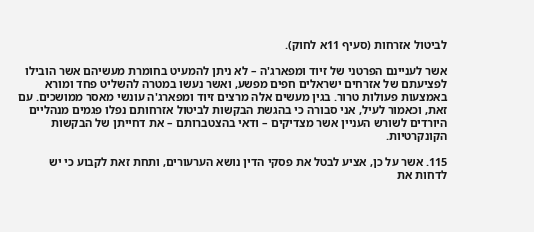לביטול אזרחות (סעיף 11א לחוק).

אשר לעניינם הפרטני של זיוד ומפארג'ה – לא ניתן להמעיט בחומרת מעשיהם אשר הובילו לפציעתם של אזרחים ישראלים חפים מפשע, ואשר נעשו במטרה להשליט פחד ומורא באמצעות פעולות טרור. בגין מעשים אלה מרצים זיוד ומפארג'ה עונשי מאסר ממושכים. עם זאת, וכאמור לעיל, אני סבורה כי בהגשת הבקשות לביטול אזרחותם נפלו פגמים מנהליים היורדים לשורש העניין אשר מצדיקים – ודאי בהצטברותם – את דחייתן של הבקשות הקונקרטיות.

115. אשר על כן, אציע לבטל את פסקי הדין נושא הערעורים, ותחת זאת לקבוע כי יש לדחות את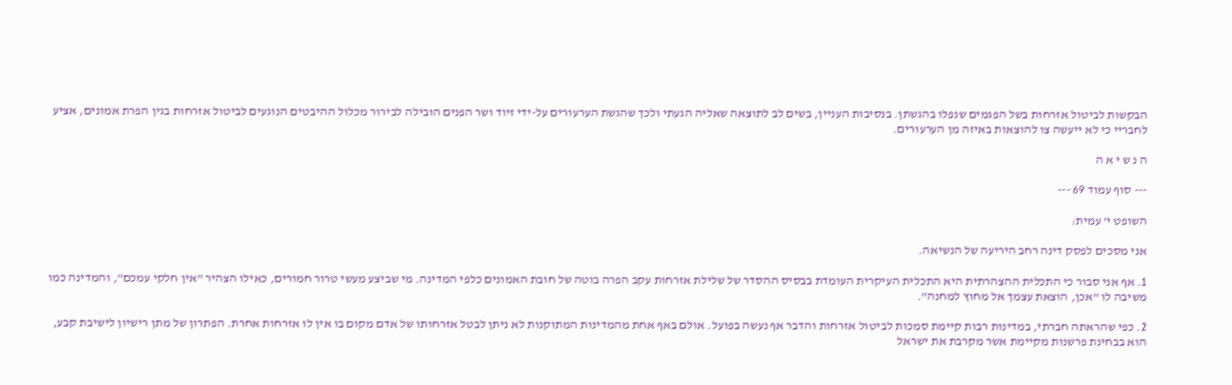הבקשות לביטול אזרחות בשל הפגמים שנפלו בהגשתן. בנסיבות העניין, בשים לב לתוצאה שאליה הגעתי ולכך שהגשת הערעורים על-ידי זיוד ושר הפנים הובילה לבירור מכלול ההיבטים הנוגעים לביטול אזרחות בגין הפרת אמונים, אציע לחבריי כי לא ייעשה צו להוצאות באיזה מן הערעורים.

ה נ ש י א ה

--- סוף עמוד 69 ---

השופט י' עמית:

אני מסכים לפסק דינה רחב היריעה של הנשיאה.

1. אף אני סבור כי התכלית ההצהרתית היא התכלית העיקרית העומדת בבסיס ההסדר של שלילת אזרחות עקב הפרה בוטה של חובת האמונים כלפי המדינה. מי שביצע מעשי טרור חמורים, כאילו הצהיר "אין חלקי עמכם", והמדינה כמו משיבה לו "אכן, הוצאת עצמך אל מחוץ למחנה".

2. כפי שהראתה חברתי, במדינות רבות קיימת סמכות לביטול אזרחות והדבר אף נעשה בפועל. אולם באף אחת מהמדינות המתוקנות לא ניתן לבטל אזרחותו של אדם מקום בו אין לו אזרחות אחרת. הפתרון של מתן רישיון לישיבת קבע, הוא בבחינת פרשנות מקיימת אשר מקרבת את ישראל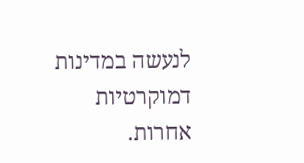לנעשה במדינות דמוקרטיות אחרות.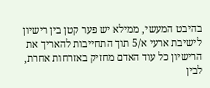בהיבט המעשי, ממילא יש פער קטן בין רישיון לישיבת ארעי א/5 תוך התחייבות להאריך את הרישיון כל עוד האדם מחזיק באזרחות אחרת, לבין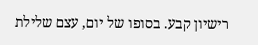רישיון קבע. בסופו של יום, עצם שלילת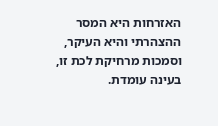האזרחות היא המסר ההצהרתי והיא העיקר, וסמכות מרחיקת לכת זו, בעינה עומדת.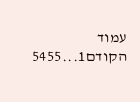עמוד הקודם1...5455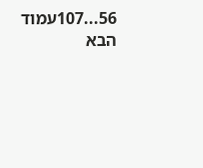56...107עמוד הבא